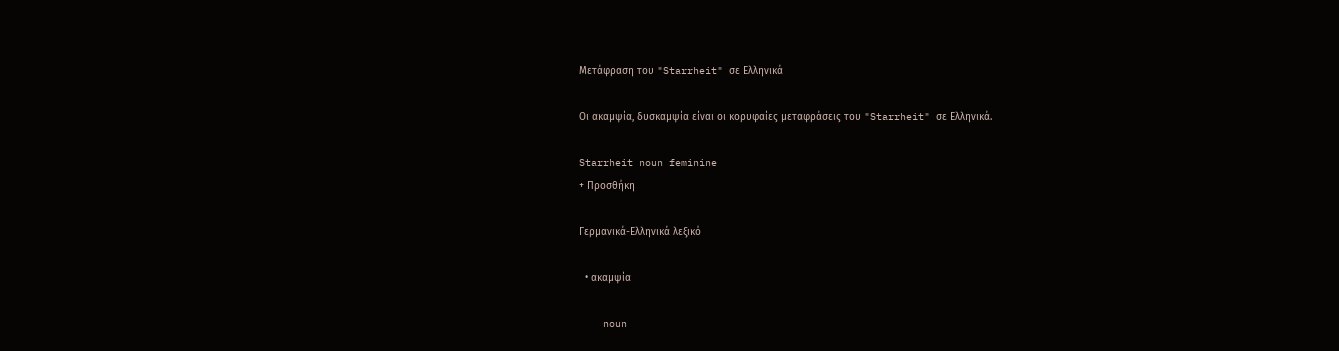Μετάφραση του "Starrheit" σε Ελληνικά

Οι ακαμψία, δυσκαμψία είναι οι κορυφαίες μεταφράσεις του "Starrheit" σε Ελληνικά.

Starrheit noun feminine
+ Προσθήκη

Γερμανικά-Ελληνικά λεξικό

  • ακαμψία

    noun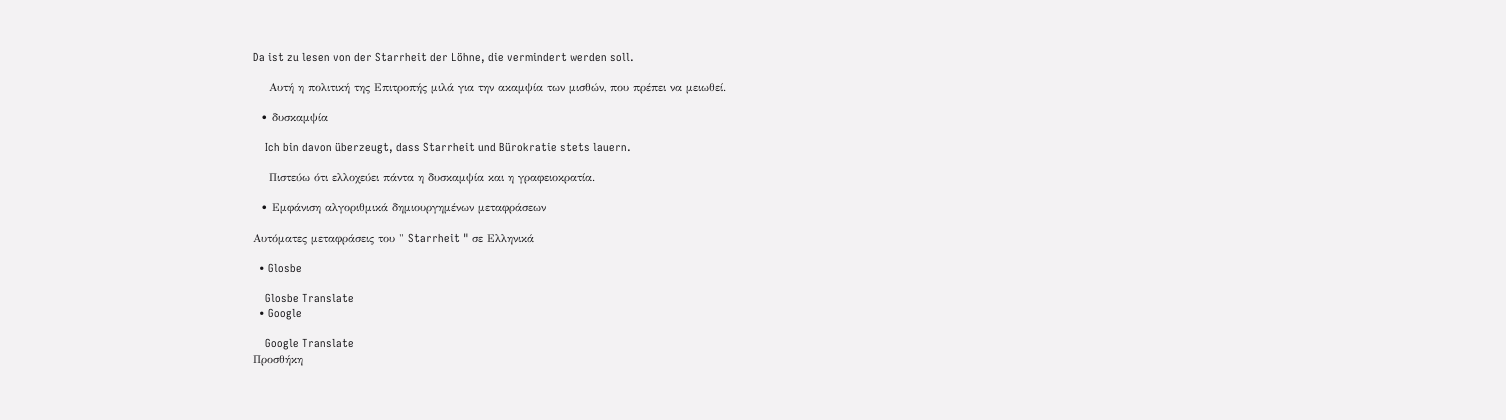Da ist zu lesen von der Starrheit der Löhne, die vermindert werden soll.

    Αυτή η πολιτική της Επιτροπής μιλά για την ακαμψία των μισθών, που πρέπει να μειωθεί.

  • δυσκαμψία

    Ich bin davon überzeugt, dass Starrheit und Bürokratie stets lauern.

    Πιστεύω ότι ελλοχεύει πάντα η δυσκαμψία και η γραφειοκρατία.

  • Εμφάνιση αλγοριθμικά δημιουργημένων μεταφράσεων

Αυτόματες μεταφράσεις του " Starrheit " σε Ελληνικά

  • Glosbe

    Glosbe Translate
  • Google

    Google Translate
Προσθήκη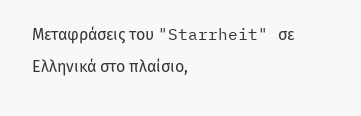Μεταφράσεις του "Starrheit" σε Ελληνικά στο πλαίσιο,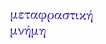μεταφραστική μνήμη